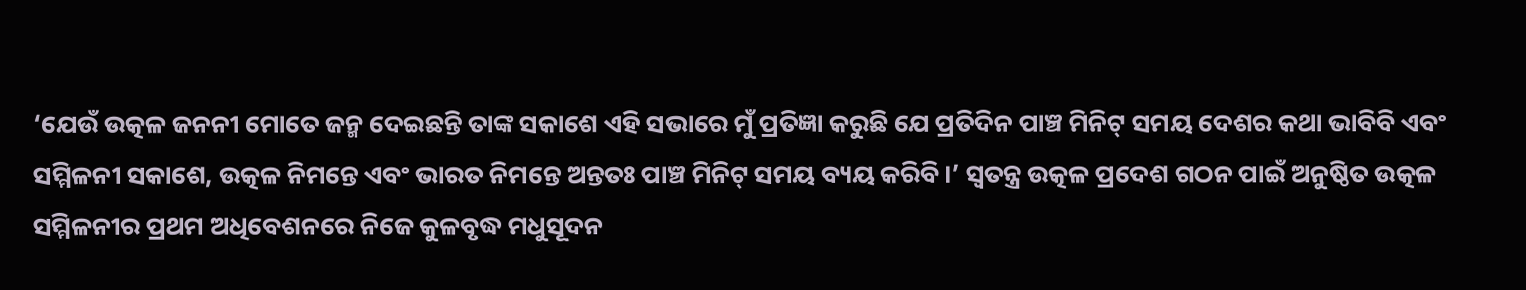‘ଯେଉଁ ଉତ୍କଳ ଜନନୀ ମୋତେ ଜନ୍ମ ଦେଇଛନ୍ତି ତାଙ୍କ ସକାଶେ ଏହି ସଭାରେ ମୁଁ ପ୍ରତିଜ୍ଞା କରୁଛି ଯେ ପ୍ରତିଦିନ ପାଞ୍ଚ ମିନିଟ୍ ସମୟ ଦେଶର କଥା ଭାବିବି ଏବଂ ସମ୍ମିଳନୀ ସକାଶେ, ଉତ୍କଳ ନିମନ୍ତେ ଏବଂ ଭାରତ ନିମନ୍ତେ ଅନ୍ତତଃ ପାଞ୍ଚ ମିନିଟ୍ ସମୟ ବ୍ୟୟ କରିବି।’ ସ୍ୱତନ୍ତ୍ର ଉତ୍କଳ ପ୍ରଦେଶ ଗଠନ ପାଇଁ ଅନୁଷ୍ଠିତ ଉତ୍କଳ ସମ୍ମିଳନୀର ପ୍ରଥମ ଅଧିବେଶନରେ ନିଜେ କୁଳବୃଦ୍ଧ ମଧୁସୂଦନ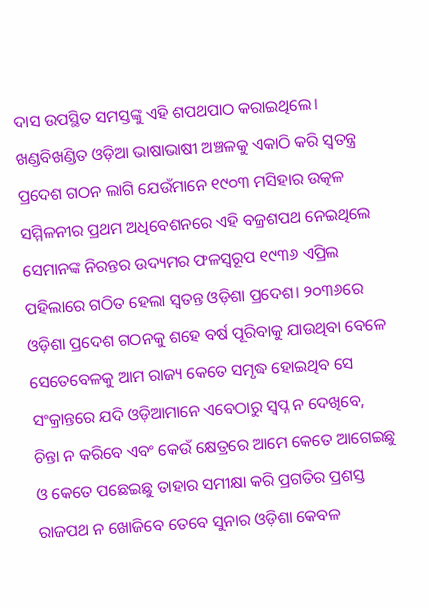ଦାସ ଉପସ୍ଥିତ ସମସ୍ତଙ୍କୁ ଏହି ଶପଥପାଠ କରାଇଥିଲେ। ଖଣ୍ଡବିଖଣ୍ଡିତ ଓଡ଼ିଆ ଭାଷାଭାଷୀ ଅଞ୍ଚଳକୁ ଏକାଠି କରି ସ୍ୱତନ୍ତ୍ର ପ୍ରଦେଶ ଗଠନ ଲାଗି ଯେଉଁମାନେ ୧୯୦୩ ମସିହାର ଉତ୍କଳ ସମ୍ମିଳନୀର ପ୍ରଥମ ଅଧିବେଶନରେ ଏହି ବଜ୍ରଶପଥ ନେଇଥିଲେ ସେମାନଙ୍କ ନିରନ୍ତର ଉଦ୍ୟମର ଫଳସ୍ୱରୂପ ୧୯୩୬ ଏପ୍ରିଲ ପହିଲାରେ ଗଠିତ ହେଲା ସ୍ୱତନ୍ତ ଓଡ଼ିଶା ପ୍ରଦେଶ। ୨୦୩୬ରେ ଓଡ଼ିଶା ପ୍ରଦେଶ ଗଠନକୁ ଶହେ ବର୍ଷ ପୂରିବାକୁ ଯାଉଥିବା ବେଳେ ସେତେବେଳକୁ ଆମ ରାଜ୍ୟ କେତେ ସମୃଦ୍ଧ ହୋଇଥିବ ସେ ସଂକ୍ରାନ୍ତରେ ଯଦି ଓଡ଼ିଆମାନେ ଏବେଠାରୁ ସ୍ୱପ୍ନ ନ ଦେଖିବେ, ଚିନ୍ତା ନ କରିବେ ଏବଂ କେଉଁ କ୍ଷେତ୍ରରେ ଆମେ କେତେ ଆଗେଇଛୁ ଓ କେତେ ପଛେଇଛୁ ତାହାର ସମୀକ୍ଷା କରି ପ୍ରଗତିର ପ୍ରଶସ୍ତ ରାଜପଥ ନ ଖୋଜିବେ ତେବେ ସୁନାର ଓଡ଼ିଶା କେବଳ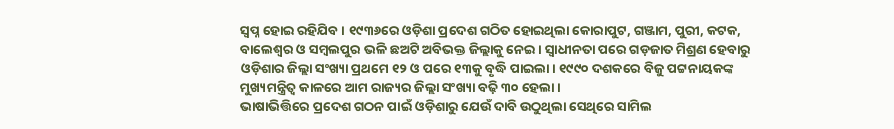ସ୍ୱପ୍ନ ହୋଇ ରହିଯିବ। ୧୯୩୬ରେ ଓଡ଼ିଶା ପ୍ରଦେଶ ଗଠିତ ହୋଇଥିଲା କୋରାପୁଟ, ଗଞ୍ଜାମ, ପୁରୀ, କଟକ, ବାଲେଶ୍ୱର ଓ ସମ୍ବଲପୁର ଭଳି ଛଅଟି ଅବିଭକ୍ତ ଜିଲ୍ଲାକୁ ନେଇ। ସ୍ୱାଧୀନତା ପରେ ଗଡ଼ଜାତ ମିଶ୍ରଣ ହେବାରୁ ଓଡ଼ିଶାର ଜିଲ୍ଲା ସଂଖ୍ୟା ପ୍ରଥମେ ୧୨ ଓ ପରେ ୧୩କୁ ବୃଦ୍ଧି ପାଇଲା। ୧୯୯୦ ଦଶକରେ ବିଜୁ ପଟ୍ଟନାୟକଙ୍କ ମୁଖ୍ୟମନ୍ତ୍ରିତ୍ୱ କାଳରେ ଆମ ରାଜ୍ୟର ଜିଲ୍ଲା ସଂଖ୍ୟା ବଢ଼ି ୩୦ ହେଲା।
ଭାଷାଭିତ୍ତିରେ ପ୍ରଦେଶ ଗଠନ ପାଇଁ ଓଡ଼ିଶାରୁ ଯେଉଁ ଦାବି ଉଠୁଥିଲା ସେଥିରେ ସାମିଲ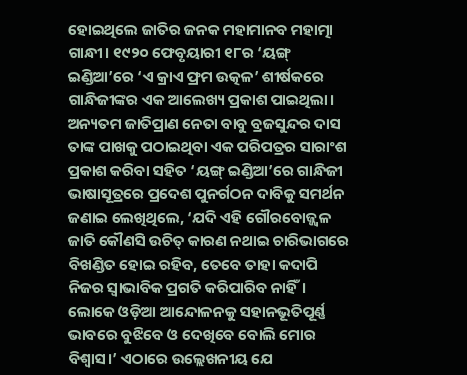ହୋଇଥିଲେ ଜାତିର ଜନକ ମହାମାନବ ମହାତ୍ମା ଗାନ୍ଧୀ। ୧୯୨୦ ଫେବୃୟାରୀ ୧୮ର ‘ୟଙ୍ଗ୍ ଇଣ୍ଡିଆ’ରେ ‘ଏ କ୍ରାଏ ଫ୍ରମ ଉତ୍କଳ’ ଶୀର୍ଷକରେ ଗାନ୍ଧିଜୀଙ୍କର ଏକ ଆଲେଖ୍ୟ ପ୍ରକାଶ ପାଇଥିଲା। ଅନ୍ୟତମ ଜାତିପ୍ରାଣ ନେତା ବାବୁ ବ୍ରଜସୁନ୍ଦର ଦାସ ତାଙ୍କ ପାଖକୁ ପଠାଇଥିବା ଏକ ପରିପତ୍ରର ସାରାଂଶ ପ୍ରକାଶ କରିବା ସହିତ ‘ୟଙ୍ଗ୍ ଇଣ୍ଡିଆ’ରେ ଗାନ୍ଧିଜୀ ଭାଷାସୂତ୍ରରେ ପ୍ରଦେଶ ପୁନର୍ଗଠନ ଦାବିକୁ ସମର୍ଥନ ଜଣାଇ ଲେଖିଥିଲେ, ‘ଯଦି ଏହି ଗୌରବୋଜ୍ଜ୍ୱଳ ଜାତି କୌଣସି ଉଚିତ୍ କାରଣ ନଥାଇ ଚାରିଭାଗରେ ବିଖଣ୍ଡିତ ହୋଇ ରହିବ, ତେବେ ତାହା କଦାପି ନିଜର ସ୍ୱାଭାବିକ ପ୍ରଗତି କରିପାରିବ ନାହିଁ। ଲୋକେ ଓଡ଼ିଆ ଆନ୍ଦୋଳନକୁ ସହାନଭୂତିପୂର୍ଣ୍ଣ ଭାବରେ ବୁଝିବେ ଓ ଦେଖିବେ ବୋଲି ମୋର ବିଶ୍ୱାସ।’ ଏଠାରେ ଉଲ୍ଲେଖନୀୟ ଯେ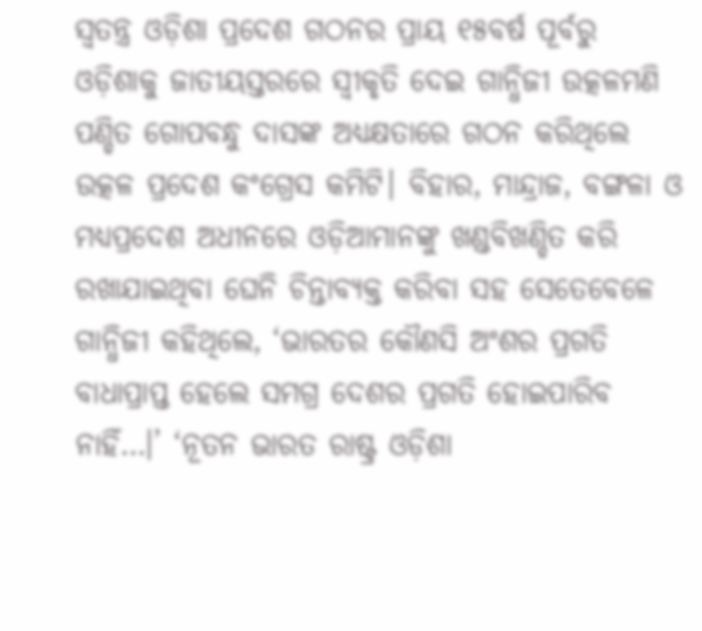ସ୍ୱତନ୍ତ୍ର ଓଡ଼ିଶା ପ୍ରଦେଶ ଗଠନର ପ୍ରାୟ ୧୫ବର୍ଷ ପୂର୍ବରୁ ଓଡ଼ିଶାକୁ ଜାତୀୟସ୍ତରରେ ସ୍ୱୀକୃତି ଦେଇ ଗାନ୍ଧିଜୀ ଉତ୍କଳମଣି ପଣ୍ଡିତ ଗୋପବନ୍ଧୁ ଦାସଙ୍କ ଅଧ୍ୟକ୍ଷତାରେ ଗଠନ କରିଥିଲେ ଉତ୍କଳ ପ୍ରଦେଶ କଂଗ୍ରେସ କମିଟି। ବିହାର, ମାନ୍ଦ୍ରାଜ, ବଙ୍ଗଳା ଓ ମଧ୍ୟପ୍ରଦେଶ ଅଧୀନରେ ଓଡ଼ିଆମାନଙ୍କୁ ଖଣ୍ଡବିଖଣ୍ଡିତ କରି ରଖାଯାଇଥିବା ଘେନି ଚିନ୍ତାବ୍ୟକ୍ତ କରିବା ସହ ସେତେବେଳେ ଗାନ୍ଧିଜୀ କହିଥିଲେ, ‘ଭାରତର କୌଣସି ଅଂଶର ପ୍ରଗତି ବାଧାପ୍ରାପ୍ତ ହେଲେ ସମଗ୍ର ଦେଶର ପ୍ରଗତି ହୋଇପାରିବ ନାହିଁ…।’ ‘ନୂତନ ଭାରତ ରାଷ୍ଟ୍ର ଓଡ଼ିଶା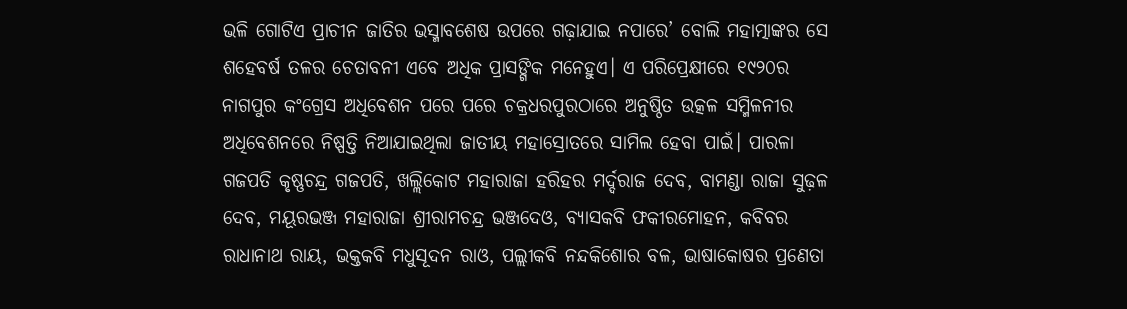ଭଳି ଗୋଟିଏ ପ୍ରାଚୀନ ଜାତିର ଭସ୍ମାବଶେଷ ଉପରେ ଗଢ଼ାଯାଇ ନପାରେ’ ବୋଲି ମହାତ୍ମାଙ୍କର ସେ ଶହେବର୍ଷ ତଳର ଚେତାବନୀ ଏବେ ଅଧିକ ପ୍ରାସଙ୍ଗିକ ମନେହୁଏ। ଏ ପରିପ୍ରେକ୍ଷୀରେ ୧୯୨୦ର ନାଗପୁର କଂଗ୍ରେସ ଅଧିବେଶନ ପରେ ପରେ ଚକ୍ରଧରପୁରଠାରେ ଅନୁଷ୍ଠିତ ଉତ୍କଳ ସମ୍ମିଳନୀର ଅଧିବେଶନରେ ନିଷ୍ପତ୍ତି ନିଆଯାଇଥିଲା ଜାତୀୟ ମହାସ୍ରୋତରେ ସାମିଲ ହେବା ପାଇଁ। ପାରଳା ଗଜପତି କୃଷ୍ଣଚନ୍ଦ୍ର ଗଜପତି, ଖଲ୍ଲିକୋଟ ମହାରାଜା ହରିହର ମର୍ଦ୍ଦରାଜ ଦେବ, ବାମଣ୍ଡା ରାଜା ସୁଢ଼ଳ ଦେବ, ମୟୂରଭଞ୍ଜ ମହାରାଜା ଶ୍ରୀରାମଚନ୍ଦ୍ର ଭଞ୍ଜଦେଓ, ବ୍ୟାସକବି ଫକୀରମୋହନ, କବିବର ରାଧାନାଥ ରାୟ, ଭକ୍ତକବି ମଧୁସୂଦନ ରାଓ, ପଲ୍ଲୀକବି ନନ୍ଦକିଶୋର ବଳ, ଭାଷାକୋଷର ପ୍ରଣେତା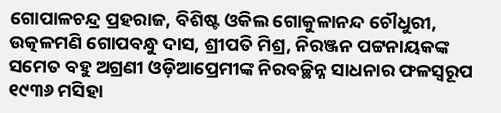ଗୋପାଳଚନ୍ଦ୍ର ପ୍ରହରାଜ, ବିଶିଷ୍ଟ ଓକିଲ ଗୋକୁଳାନନ୍ଦ ଚୌଧୁରୀ, ଉତ୍କଳମଣି ଗୋପବନ୍ଧୁ ଦାସ, ଶ୍ରୀପତି ମିଶ୍ର, ନିରଞ୍ଜନ ପଟ୍ଟନାୟକଙ୍କ ସମେତ ବହୁ ଅଗ୍ରଣୀ ଓଡ଼ିଆପ୍ରେମୀଙ୍କ ନିରବଚ୍ଛିନ୍ନ ସାଧନାର ଫଳସ୍ୱରୂପ ୧୯୩୬ ମସିହା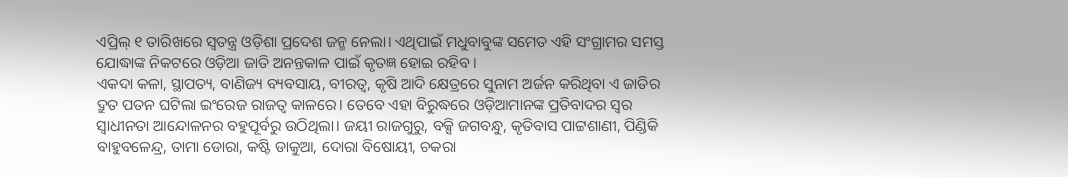ଏପ୍ରିଲ୍ ୧ ତାରିଖରେ ସ୍ୱତନ୍ତ୍ର ଓଡ଼ିଶା ପ୍ରଦେଶ ଜନ୍ମ ନେଲା। ଏଥିପାଇଁ ମଧୁବାବୁଙ୍କ ସମେତ ଏହି ସଂଗ୍ରାମର ସମସ୍ତ ଯୋଦ୍ଧାଙ୍କ ନିକଟରେ ଓଡ଼ିଆ ଜାତି ଅନନ୍ତକାଳ ପାଇଁ କୃତଜ୍ଞ ହୋଇ ରହିବ।
ଏକଦା କଳା, ସ୍ଥାପତ୍ୟ, ବାଣିଜ୍ୟ ବ୍ୟବସାୟ, ବୀରତ୍ୱ, କୃଷି ଆଦି କ୍ଷେତ୍ରରେ ସୁନାମ ଅର୍ଜନ କରିଥିବା ଏ ଜାତିର ଦ୍ରୁତ ପତନ ଘଟିଲା ଇଂରେଜ ରାଜତ୍ୱ କାଳରେ। ତେବେ ଏହା ବିରୁଦ୍ଧରେ ଓଡ଼ିଆମାନଙ୍କ ପ୍ରତିବାଦର ସ୍ୱର ସ୍ୱାଧୀନତା ଆନ୍ଦୋଳନର ବହୁପୂର୍ବରୁ ଉଠିଥିଲା। ଜୟୀ ରାଜଗୁରୁ, ବକ୍ସି ଜଗବନ୍ଧୁ, କୃତିବାସ ପାଟ୍ଟଶାଣୀ, ପିଣ୍ଡିକି ବାହୁବଳେନ୍ଦ୍ର, ତାମା ଡୋରା, କଷ୍ଟି ଡାକୁଆ, ଦୋରା ବିଷୋୟୀ, ଚକରା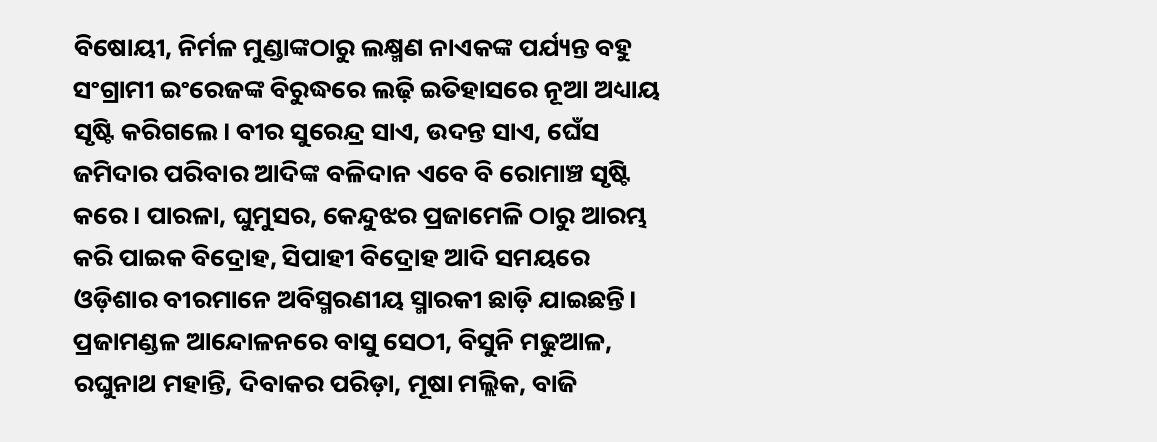ବିଷୋୟୀ, ନିର୍ମଳ ମୁଣ୍ଡାଙ୍କଠାରୁ ଲକ୍ଷ୍ମଣ ନାଏକଙ୍କ ପର୍ଯ୍ୟନ୍ତ ବହୁ ସଂଗ୍ରାମୀ ଇଂରେଜଙ୍କ ବିରୁଦ୍ଧରେ ଲଢ଼ି ଇତିହାସରେ ନୂଆ ଅଧ୍ୟାୟ ସୃଷ୍ଟି କରିଗଲେ। ବୀର ସୁରେନ୍ଦ୍ର ସାଏ, ଉଦନ୍ତ ସାଏ, ଘେଁସ ଜମିଦାର ପରିବାର ଆଦିଙ୍କ ବଳିଦାନ ଏବେ ବି ରୋମାଞ୍ଚ ସୃଷ୍ଟି କରେ। ପାରଳା, ଘୁମୁସର, କେନ୍ଦୁଝର ପ୍ରଜାମେଳି ଠାରୁ ଆରମ୍ଭ କରି ପାଇକ ବିଦ୍ରୋହ, ସିପାହୀ ବିଦ୍ରୋହ ଆଦି ସମୟରେ ଓଡ଼ିଶାର ବୀରମାନେ ଅବିସ୍ମରଣୀୟ ସ୍ମାରକୀ ଛାଡ଼ି ଯାଇଛନ୍ତି। ପ୍ରଜାମଣ୍ଡଳ ଆନ୍ଦୋଳନରେ ବାସୁ ସେଠୀ, ବିସୁନି ମଢୁଆଳ, ରଘୁନାଥ ମହାନ୍ତି, ଦିବାକର ପରିଡ଼ା, ମୂଷା ମଲ୍ଲିକ, ବାଜି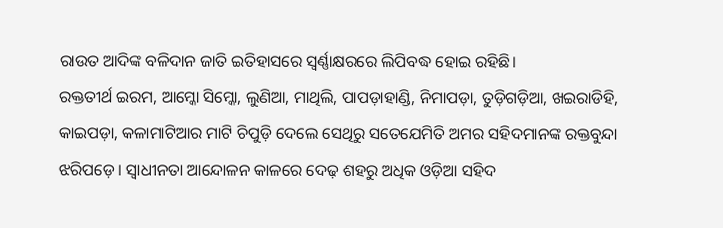ରାଉତ ଆଦିଙ୍କ ବଳିଦାନ ଜାତି ଇତିହାସରେ ସ୍ୱର୍ଣ୍ଣାକ୍ଷରରେ ଲିପିବଦ୍ଧ ହୋଇ ରହିଛି।
ରକ୍ତତୀର୍ଥ ଇରମ, ଆମ୍କୋ ସିମ୍କୋ, ଲୁଣିଆ, ମାଥିଲି, ପାପଡ଼ାହାଣ୍ଡି, ନିମାପଡ଼ା, ତୁଡ଼ିଗଡ଼ିଆ, ଖଇରାଡିହି, କାଇପଡ଼ା, କଳାମାଟିଆର ମାଟି ଚିପୁଡ଼ି ଦେଲେ ସେଥିରୁ ସତେଯେମିତି ଅମର ସହିଦମାନଙ୍କ ରକ୍ତବୁନ୍ଦା ଝରିପଡ଼େ। ସ୍ୱାଧୀନତା ଆନ୍ଦୋଳନ କାଳରେ ଦେଢ଼ ଶହରୁ ଅଧିକ ଓଡ଼ିଆ ସହିଦ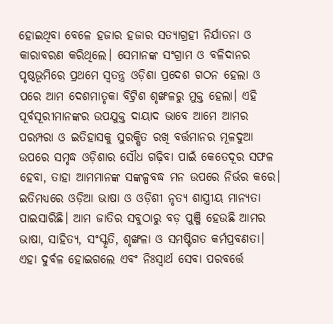ହୋଇଥିବା ବେଳେ ହଜାର ହଜାର ସତ୍ୟାଗ୍ରହୀ ନିର୍ଯାତନା ଓ କାରାବରଣ କରିଥିଲେ। ସେମାନଙ୍କ ସଂଗ୍ରାମ ଓ ବଳିଦାନର ପୃଷ୍ଠଭୂମିରେ ପ୍ରଥମେ ସ୍ୱତନ୍ତ୍ର ଓଡ଼ିଶା ପ୍ରଦେଶ ଗଠନ ହେଲା ଓ ପରେ ଆମ ଦେଶମାତୃକା ବିଟ୍ରିଶ ଶୃଙ୍ଖଳରୁ ମୁକ୍ତ ହେଲା। ଏହି ପୂର୍ବସୂରୀମାନଙ୍କର ଉପଯୁକ୍ତ ଦାୟାଦ ଭାବେ ଆମେ ଆମର ପରମ୍ପରା ଓ ଇତିହାସକୁ ସୁରକ୍ଷିତ ରଖି ବର୍ତ୍ତମାନର ମୂଳଦୁଆ ଉପରେ ସମୃଦ୍ଧ ଓଡ଼ିଶାର ସୌଧ ଗଢ଼ିବା ପାଇଁ କେତେଦୂର ସଫଳ ହେବା, ତାହା ଆମମାନଙ୍କ ସଙ୍କଳ୍ପବଦ୍ଧ ମନ ଉପରେ ନିର୍ଭର କରେ।
ଇତିମଧ୍ୟରେ ଓଡ଼ିଆ ଭାଷା ଓ ଓଡ଼ିଶୀ ନୃତ୍ୟ ଶାସ୍ତ୍ରୀୟ ମାନ୍ୟତା ପାଇସାରିଛି। ଆମ ଜାତିର ସବୁଠାରୁ ବଡ଼ ପୁଞ୍ଜି ହେଉଛି ଆମର ଭାଷା, ସାହିତ୍ୟ, ସଂସ୍କୃତି, ଶୃଙ୍ଖଳା ଓ ସମଷ୍ଟିଗତ କର୍ମପ୍ରବଣତା। ଏହା ଦୁର୍ବଳ ହୋଇଗଲେ ଏବଂ ନିଃସ୍ୱାର୍ଥ ସେବା ପରବର୍ତ୍ତେ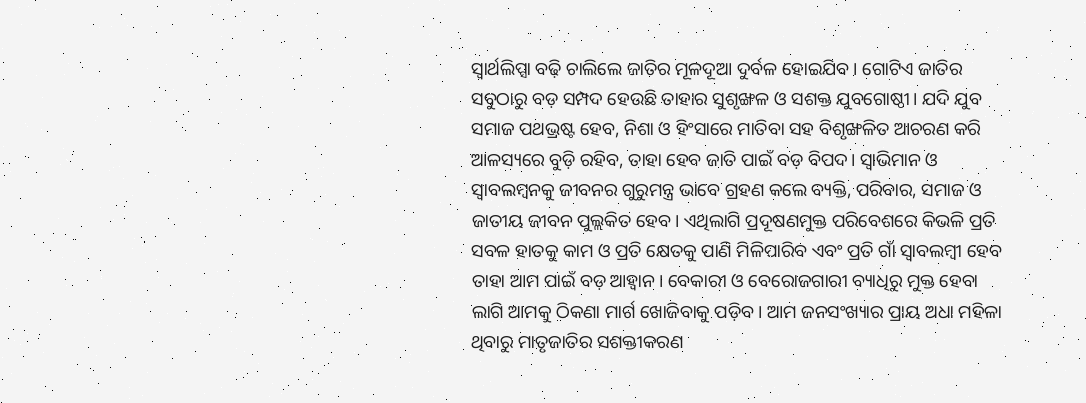ସ୍ୱାର୍ଥଲିପ୍ସା ବଢ଼ି ଚାଲିଲେ ଜାତିର ମୂଳଦୂଆ ଦୁର୍ବଳ ହୋଇଯିବ। ଗୋଟିଏ ଜାତିର ସବୁଠାରୁ ବଡ଼ ସମ୍ପଦ ହେଉଛି ତାହାର ସୁଶୃଙ୍ଖଳ ଓ ସଶକ୍ତ ଯୁବଗୋଷ୍ଠୀ। ଯଦି ଯୁବ ସମାଜ ପଥଭ୍ରଷ୍ଟ ହେବ, ନିଶା ଓ ହିଂସାରେ ମାତିବା ସହ ବିଶୃଙ୍ଖଳିତ ଆଚରଣ କରି ଆଳସ୍ୟରେ ବୁଡ଼ି ରହିବ, ତାହା ହେବ ଜାତି ପାଇଁ ବଡ଼ ବିପଦ। ସ୍ୱାଭିମାନ ଓ ସ୍ୱାବଲମ୍ବନକୁ ଜୀବନର ଗୁରୁମନ୍ତ୍ର ଭାବେ ଗ୍ରହଣ କଲେ ବ୍ୟକ୍ତି, ପରିବାର, ସମାଜ ଓ ଜାତୀୟ ଜୀବନ ପୁଲ୍ଲକିତ ହେବ। ଏଥିଲାଗି ପ୍ରଦୂଷଣମୁକ୍ତ ପରିବେଶରେ କିଭଳି ପ୍ରତି ସବଳ ହାତକୁ କାମ ଓ ପ୍ରତି କ୍ଷେତକୁ ପାଣି ମିଳିପାରିବ ଏବଂ ପ୍ରତି ଗାଁ ସ୍ୱାବଲମ୍ବୀ ହେବ ତାହା ଆମ ପାଇଁ ବଡ଼ ଆହ୍ୱାନ। ବେକାରୀ ଓ ବେରୋଜଗାରୀ ବ୍ୟାଧିରୁ ମୁକ୍ତ ହେବା ଲାଗି ଆମକୁ ଠିକଣା ମାର୍ଗ ଖୋଜିବାକୁ ପଡ଼ିବ। ଆମ ଜନସଂଖ୍ୟାର ପ୍ରାୟ ଅଧା ମହିଳା ଥିବାରୁ ମାତୃଜାତିର ସଶକ୍ତୀକରଣ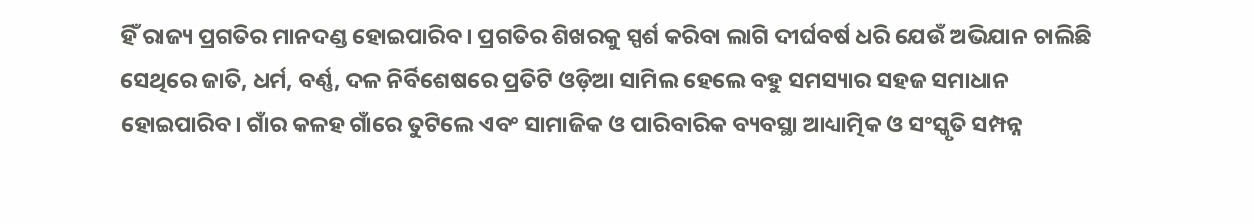ହିଁ ରାଜ୍ୟ ପ୍ରଗତିର ମାନଦଣ୍ଡ ହୋଇପାରିବ। ପ୍ରଗତିର ଶିଖରକୁ ସ୍ପର୍ଶ କରିବା ଲାଗି ଦୀର୍ଘବର୍ଷ ଧରି ଯେଉଁ ଅଭିଯାନ ଚାଲିଛି ସେଥିରେ ଜାତି, ଧର୍ମ, ବର୍ଣ୍ଣ, ଦଳ ନିର୍ବିଶେଷରେ ପ୍ରତିଟି ଓଡ଼ିଆ ସାମିଲ ହେଲେ ବହୁ ସମସ୍ୟାର ସହଜ ସମାଧାନ ହୋଇପାରିବ। ଗାଁର କଳହ ଗାଁରେ ତୁଟିଲେ ଏବଂ ସାମାଜିକ ଓ ପାରିବାରିକ ବ୍ୟବସ୍ଥା ଆଧ୍ୟାତ୍ମିକ ଓ ସଂସ୍କୃତି ସମ୍ପନ୍ନ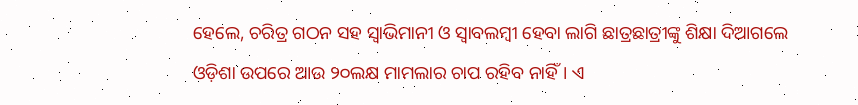ହେଲେ, ଚରିତ୍ର ଗଠନ ସହ ସ୍ୱାଭିମାନୀ ଓ ସ୍ୱାବଲମ୍ବୀ ହେବା ଲାଗି ଛାତ୍ରଛାତ୍ରୀଙ୍କୁ ଶିକ୍ଷା ଦିଆଗଲେ ଓଡ଼ିଶା ଉପରେ ଆଉ ୨୦ଲକ୍ଷ ମାମଲାର ଚାପ ରହିବ ନାହିଁ। ଏ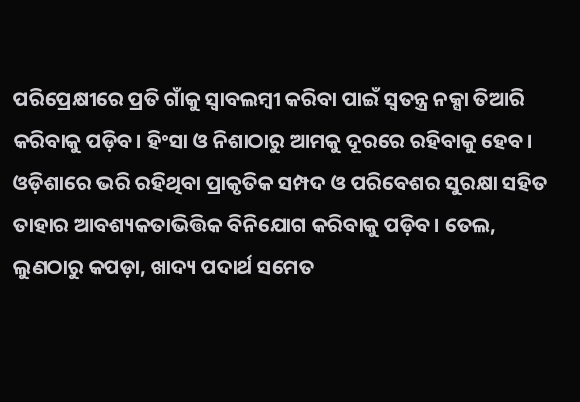ପରିପ୍ରେକ୍ଷୀରେ ପ୍ରତି ଗାଁକୁ ସ୍ୱାବଲମ୍ବୀ କରିବା ପାଇଁ ସ୍ୱତନ୍ତ୍ର ନକ୍ସା ତିଆରି କରିବାକୁ ପଡ଼ିବ। ହିଂସା ଓ ନିଶାଠାରୁ ଆମକୁ ଦୂରରେ ରହିବାକୁ ହେବ। ଓଡ଼ିଶାରେ ଭରି ରହିଥିବା ପ୍ରାକୃତିକ ସମ୍ପଦ ଓ ପରିବେଶର ସୁରକ୍ଷା ସହିତ ତାହାର ଆବଶ୍ୟକତାଭିତ୍ତିକ ବିନିଯୋଗ କରିବାକୁ ପଡ଼ିବ। ତେଲ, ଲୁଣଠାରୁ କପଡ଼ା, ଖାଦ୍ୟ ପଦାର୍ଥ ସମେତ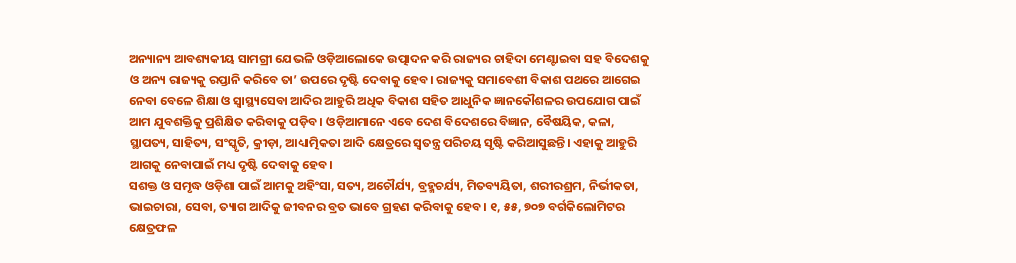ଅନ୍ୟାନ୍ୟ ଆବଶ୍ୟକୀୟ ସାମଗ୍ରୀ ଯେଭଳି ଓଡ଼ିଆଲୋକେ ଉତ୍ପାଦନ କରି ରାଜ୍ୟର ଚାହିଦା ମେଣ୍ଟାଇବା ସହ ବିଦେଶକୁ ଓ ଅନ୍ୟ ରାଜ୍ୟକୁ ରପ୍ତାନି କରିବେ ତା’ ଉପରେ ଦୃଷ୍ଟି ଦେବାକୁ ହେବ। ରାଜ୍ୟକୁ ସମାବେଶୀ ବିକାଶ ପଥରେ ଆଗେଇ ନେବା ବେଳେ ଶିକ୍ଷା ଓ ସ୍ୱାସ୍ଥ୍ୟସେବା ଆଦିର ଆହୁରି ଅଧିକ ବିକାଶ ସହିତ ଆଧୁନିକ ଜ୍ଞାନକୌଶଳର ଉପଯୋଗ ପାଇଁ ଆମ ଯୁବଶକ୍ତିକୁ ପ୍ରଶିକ୍ଷିତ କରିବାକୁ ପଡ଼ିବ। ଓଡ଼ିଆମାନେ ଏବେ ଦେଶ ବିଦେଶରେ ବିଜ୍ଞାନ, ବୈଷୟିକ, କଳା, ସ୍ଥାପତ୍ୟ, ସାହିତ୍ୟ, ସଂସ୍କୃତି, କ୍ରୀଡ଼ା, ଆଧ୍ୟାତ୍ମିକତା ଆଦି କ୍ଷେତ୍ରରେ ସ୍ୱତନ୍ତ୍ର ପରିଚୟ ସୃଷ୍ଟି କରିଆସୁଛନ୍ତି। ଏହାକୁ ଆହୁରି ଆଗକୁ ନେବାପାଇଁ ମଧ୍ୟ ଦୃଷ୍ଟି ଦେବାକୁ ହେବ।
ସଶକ୍ତ ଓ ସମୃଦ୍ଧ ଓଡ଼ିଶା ପାଇଁ ଆମକୁ ଅହିଂସା, ସତ୍ୟ, ଅଚୌର୍ଯ୍ୟ, ବ୍ରହ୍ମଚର୍ଯ୍ୟ, ମିତବ୍ୟୟିତା, ଶରୀରଶ୍ରମ, ନିର୍ଭୀକତା, ଭାଇଚାରା, ସେବା, ତ୍ୟାଗ ଆଦିକୁ ଜୀବନର ବ୍ରତ ଭାବେ ଗ୍ରହଣ କରିବାକୁ ହେବ। ୧, ୫୫, ୭୦୭ ବର୍ଗକିଲୋମିଟର କ୍ଷେତ୍ରଫଳ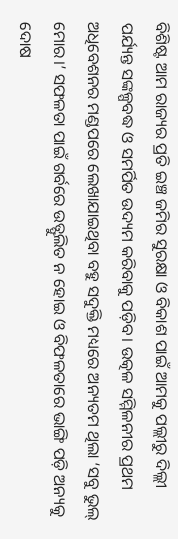ବିଶିଷ୍ଟ ଆମ ରାଜ୍ୟର ପ୍ରତି ଇଞ୍ଚ ଜମିର ସୁରକ୍ଷା ଓ ବିକାଶ ପାଇଁ ଆମକୁ ପଲ୍ଲୀରୁ ଦିଲ୍ଲୀ ପର୍ଯ୍ୟନ୍ତ ସଙ୍କଳ୍ପବଦ୍ଧ ଓ ସମର୍ପିତ ଉଦ୍ୟମ କରିବାକୁ ପଡ଼ିବ। ଉତ୍କଳ ସମ୍ମିଳନୀର ପ୍ରଥମ ଅଧିବେଶନର ମଣ୍ଡପରେ ଲେଖାଯାଇଥିବା ବହୁ ସଦୁକ୍ତି ମଧ୍ୟରେ ଅନ୍ୟତମ ଥିଲା ‘ସବୁ ଭୁଲ୍ ମୋର।’ ସଫଳତା ପାଇଁ ଗର୍ବରେ ଉତ୍ଫୁଲିତ ନ ହୋଇ ଓ ବିଫଳତାରେ ଭାଙ୍ଗି ପଡ଼ି ଅନ୍ୟକୁ ଦୋଷ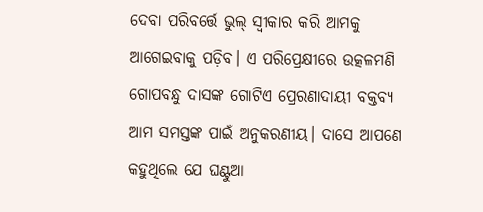ଦେବା ପରିବର୍ତ୍ତେ ଭୁଲ୍ ସ୍ୱୀକାର କରି ଆମକୁ ଆଗେଇବାକୁ ପଡ଼ିବ। ଏ ପରିପ୍ରେକ୍ଷୀରେ ଉତ୍କଳମଣି ଗୋପବନ୍ଧୁ ଦାସଙ୍କ ଗୋଟିଏ ପ୍ରେରଣାଦାୟୀ ବକ୍ତବ୍ୟ ଆମ ସମସ୍ତଙ୍କ ପାଇଁ ଅନୁକରଣୀୟ। ଦାସେ ଆପଣେ କହୁଥିଲେ ଯେ ଘଣ୍ଟୁଆ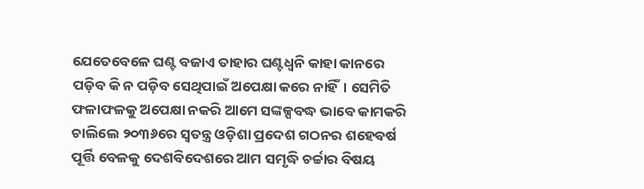ଯେତେବେଳେ ଘଣ୍ଟ ବଜାଏ ତାହାର ଘଣ୍ଟଧ୍ୱନି କାହା କାନରେ ପଡ଼ିବ କି ନ ପଡ଼ିବ ସେଥିପାଇଁ ଅପେକ୍ଷା କରେ ନାହିଁ। ସେମିତି ଫଳାଫଳକୁ ଅପେକ୍ଷା ନକରି ଆମେ ସଙ୍କଳ୍ପବଦ୍ଧ ଭାବେ କାମକରି ଚାଲିଲେ ୨୦୩୬ରେ ସ୍ୱତନ୍ତ୍ର ଓଡ଼ିଶା ପ୍ରଦେଶ ଗଠନର ଶହେବର୍ଷ ପୂର୍ତ୍ତି ବେଳକୁ ଦେଶବିଦେଶରେ ଆମ ସମୃଦ୍ଧି ଚର୍ଚ୍ଚାର ବିଷୟ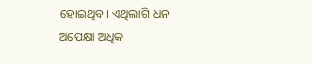ହୋଇଥିବ। ଏଥିଲାଗି ଧନ ଅପେକ୍ଷା ଅଧିକ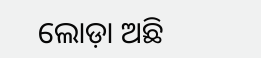ଲୋଡ଼ା ଅଛି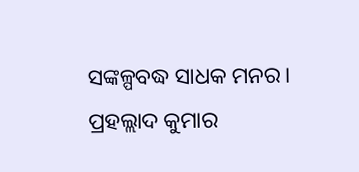ସଙ୍କଳ୍ପବଦ୍ଧ ସାଧକ ମନର।
ପ୍ରହଲ୍ଲାଦ କୁମାର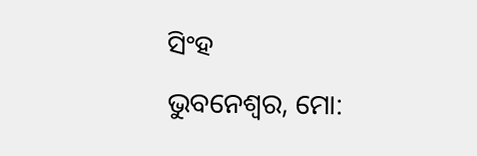ସିଂହ
ଭୁବନେଶ୍ୱର, ମୋ: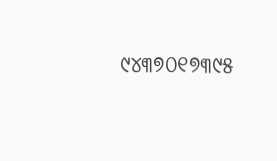୯୪୩୭୦୧୭୩୯୫